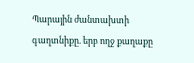Պարային ժանտախտի գաղտնիքը. երբ ողջ քաղաքը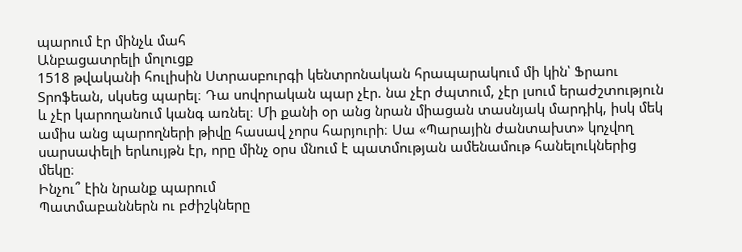պարում էր մինչև մահ
Անբացատրելի մոլուցք
1518 թվականի հուլիսին Ստրասբուրգի կենտրոնական հրապարակում մի կին՝ Ֆրաու Տրոֆեան, սկսեց պարել։ Դա սովորական պար չէր. նա չէր ժպտում, չէր լսում երաժշտություն և չէր կարողանում կանգ առնել։ Մի քանի օր անց նրան միացան տասնյակ մարդիկ, իսկ մեկ ամիս անց պարողների թիվը հասավ չորս հարյուրի։ Սա «Պարային ժանտախտ» կոչվող սարսափելի երևույթն էր, որը մինչ օրս մնում է պատմության ամենամութ հանելուկներից մեկը։
Ինչու՞ էին նրանք պարում
Պատմաբաններն ու բժիշկները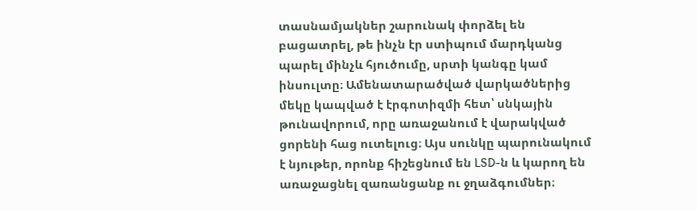տասնամյակներ շարունակ փորձել են բացատրել, թե ինչն էր ստիպում մարդկանց պարել մինչև հյուծումը, սրտի կանգը կամ ինսուլտը։ Ամենատարածված վարկածներից մեկը կապված է էրգոտիզմի հետ՝ սնկային թունավորում, որը առաջանում է վարակված ցորենի հաց ուտելուց։ Այս սունկը պարունակում է նյութեր, որոնք հիշեցնում են LSD-ն և կարող են առաջացնել զառանցանք ու ջղաձգումներ։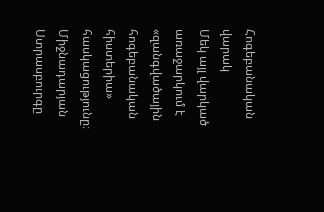Հոգեբանական վարակ
Մեկ այլ վարկած առաջարկում է «զանգվածային հոգեբանական հիստերիա» հասկացությունը։ Միջնադարյան Ստրասբուրգը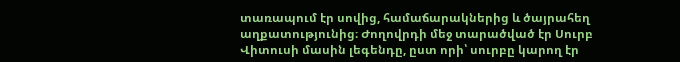տառապում էր սովից, համաճարակներից և ծայրահեղ աղքատությունից։ Ժողովրդի մեջ տարածված էր Սուրբ Վիտուսի մասին լեգենդը, ըստ որի՝ սուրբը կարող էր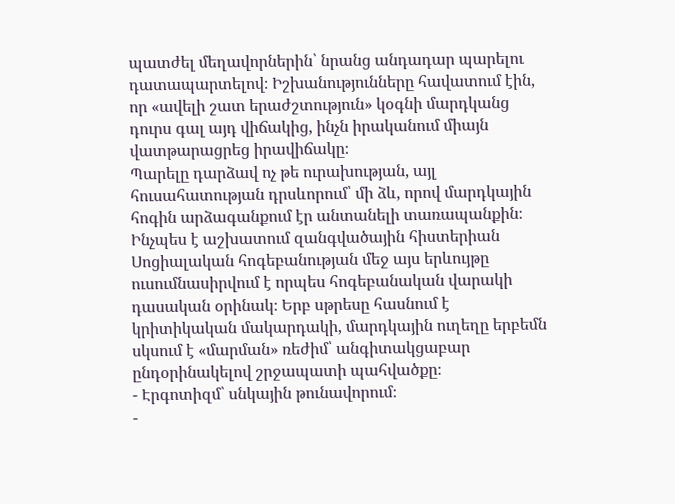պատժել մեղավորներին՝ նրանց անդադար պարելու դատապարտելով։ Իշխանությունները հավատում էին, որ «ավելի շատ երաժշտություն» կօգնի մարդկանց դուրս գալ այդ վիճակից, ինչն իրականում միայն վատթարացրեց իրավիճակը։
Պարելը դարձավ ոչ թե ուրախության, այլ հուսահատության դրսևորում՝ մի ձև, որով մարդկային հոգին արձագանքում էր անտանելի տառապանքին։
Ինչպես է աշխատում զանգվածային հիստերիան
Սոցիալական հոգեբանության մեջ այս երևույթը ուսումնասիրվում է որպես հոգեբանական վարակի դասական օրինակ։ Երբ սթրեսը հասնում է կրիտիկական մակարդակի, մարդկային ուղեղը երբեմն սկսում է «մարման» ռեժիմ՝ անգիտակցաբար ընդօրինակելով շրջապատի պահվածքը։
- Էրգոտիզմ՝ սնկային թունավորում։
-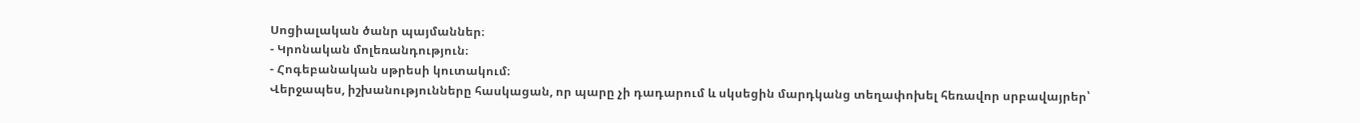Սոցիալական ծանր պայմաններ։
- Կրոնական մոլեռանդություն։
- Հոգեբանական սթրեսի կուտակում։
Վերջապես, իշխանությունները հասկացան, որ պարը չի դադարում և սկսեցին մարդկանց տեղափոխել հեռավոր սրբավայրեր՝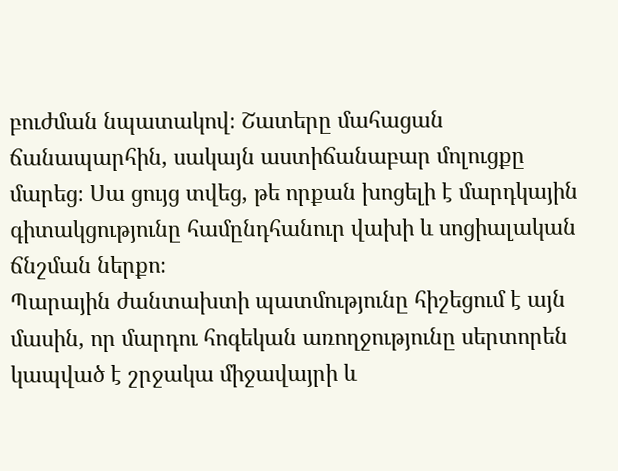բուժման նպատակով։ Շատերը մահացան ճանապարհին, սակայն աստիճանաբար մոլուցքը մարեց։ Սա ցույց տվեց, թե որքան խոցելի է մարդկային գիտակցությունը համընդհանուր վախի և սոցիալական ճնշման ներքո։
Պարային ժանտախտի պատմությունը հիշեցում է այն մասին, որ մարդու հոգեկան առողջությունը սերտորեն կապված է շրջակա միջավայրի և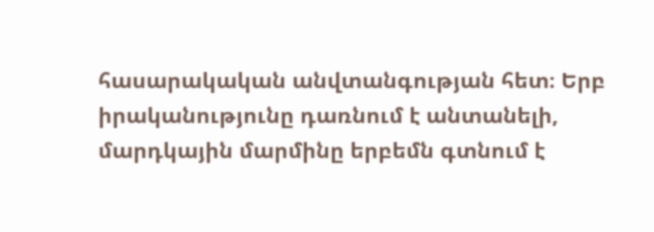հասարակական անվտանգության հետ։ Երբ իրականությունը դառնում է անտանելի, մարդկային մարմինը երբեմն գտնում է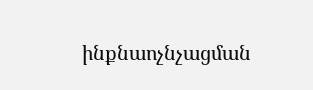ինքնաոչնչացման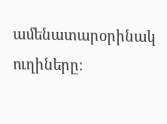ամենատարօրինակ ուղիները։